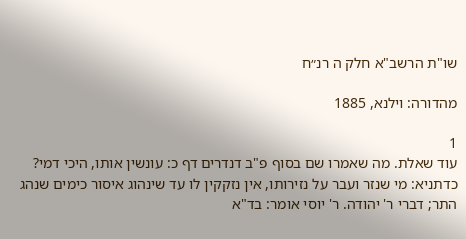שו"ת הרשב"א חלק ה רנ״ח

מהדורה: וילנא, 1885

1
עוד שאלת. מה שאמרו שם בסוף פ"ב דנדרים דף כ: עונשין אותו, היכי דמי? כדתניא: מי שנזר ועבר על נזירותו, אין נזקקין לו עד שינהוג איסור כימים שנהג התר; דברי ר' יהודה. ר' יוסי אומר: בד"א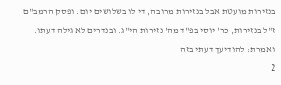בנזירות מועטת אבל בנזירות מרובה, די לו בשלושים יום. ופסק הרמב"ם ז"ל בנזירות, כר' יוסי בפ"ד מה' נזירות הי"ג. ובנדרים לא גילה דעתו. ואמרת: להודיעך דעתי בזה
2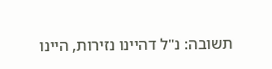תשובה: נ"ל דהיינו נזירות, היינו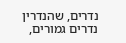נדרים, שהנדרין נדרים גמורים,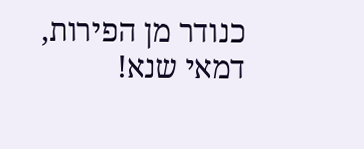כנודר מן הפירות, דמאי שנא!